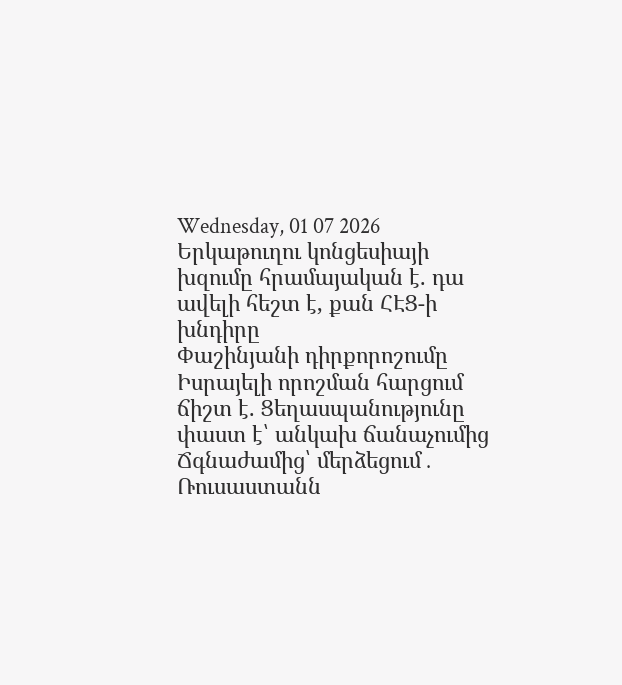Wednesday, 01 07 2026
Երկաթուղու կոնցեսիայի խզումը հրամայական է. դա ավելի հեշտ է, քան ՀԷՑ-ի խնդիրը
Փաշինյանի դիրքորոշումը Իսրայելի որոշման հարցում ճիշտ է. Ցեղասպանությունը փաստ է՝ անկախ ճանաչումից
Ճգնաժամից՝ մերձեցում․ Ռուսաստանն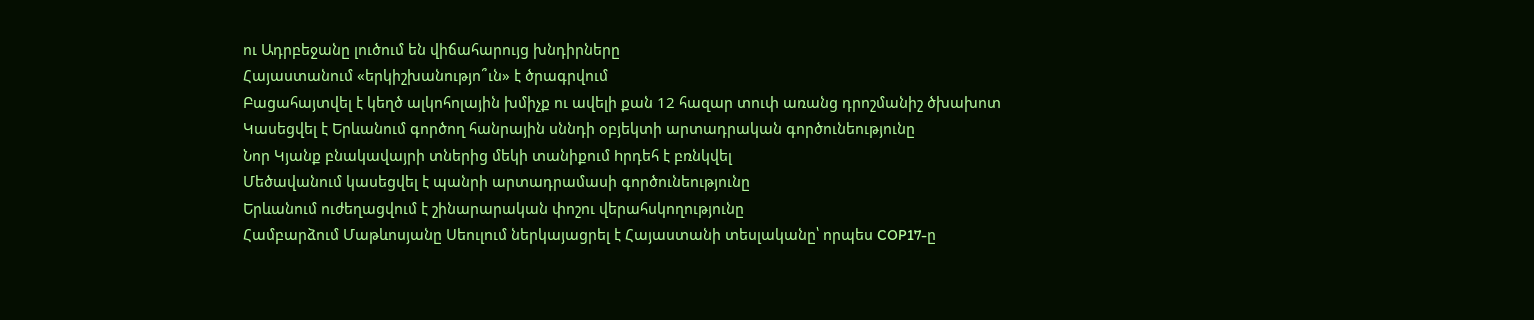ու Ադրբեջանը լուծում են վիճահարույց խնդիրները
Հայաստանում «երկիշխանությո՞ւն» է ծրագրվում
Բացահայտվել է կեղծ ալկոհոլային խմիչք ու ավելի քան 12 հազար տուփ առանց դրոշմանիշ ծխախոտ
Կասեցվել է Երևանում գործող հանրային սննդի օբյեկտի արտադրական գործունեությունը
Նոր Կյանք բնակավայրի տներից մեկի տանիքում hրդեհ է բռնկվել
Մեծավանում կասեցվել է պանրի արտադրամասի գործունեությունը
Երևանում ուժեղացվում է շինարարական փոշու վերահսկողությունը
Համբարձում Մաթևոսյանը Սեուլում ներկայացրել է Հայաստանի տեսլականը՝ որպես COP17-ը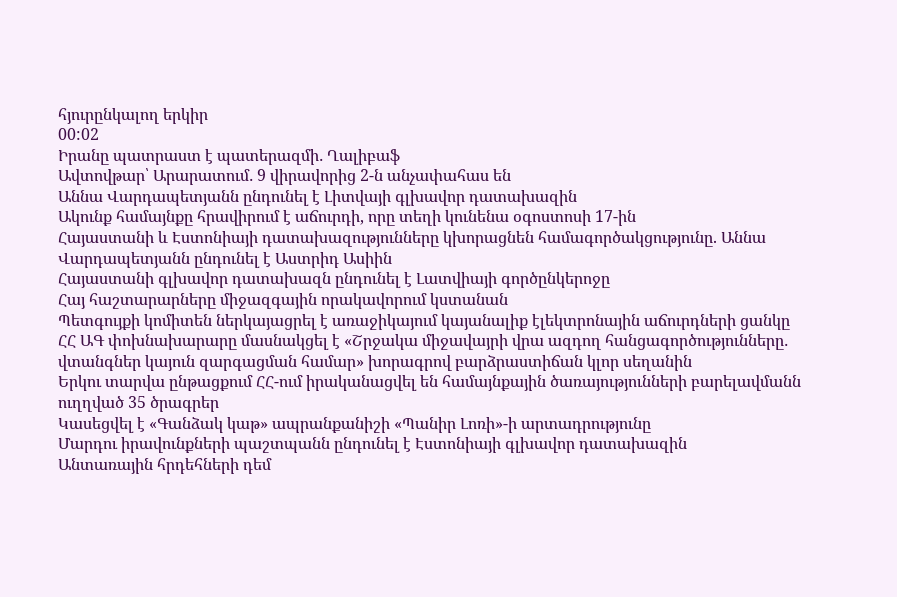հյուրընկալող երկիր
00:02
Իրանը պատրաստ է պատերազմի․ Ղալիբաֆ
Ավտովթար՝ Արարատում․ 9 վիրավորից 2-ն անչափահաս են
Աննա Վարդապետյանն ընդունել է Լիտվայի գլխավոր դատախազին
Ակունք համայնքը հրավիրում է աճուրդի, որը տեղի կունենա օգոստոսի 17-ին
Հայաստանի և Էստոնիայի դատախազությունները կխորացնեն համագործակցությունը. Աննա Վարդապետյանն ընդունել է Աստրիդ Ասիին
Հայաստանի գլխավոր դատախազն ընդունել է Լատվիայի գործընկերոջը
Հայ հաշտարարները միջազգային որակավորում կստանան
Պետգույքի կոմիտեն ներկայացրել է առաջիկայում կայանալիք էլեկտրոնային աճուրդների ցանկը
ՀՀ ԱԳ փոխնախարարը մասնակցել է «Շրջակա միջավայրի վրա ազդող հանցագործությունները․ վտանգներ կայուն զարգացման համար» խորագրով բարձրաստիճան կլոր սեղանին
Երկու տարվա ընթացքում ՀՀ-ում իրականացվել են համայնքային ծառայությունների բարելավմանն ուղղված 35 ծրագրեր
Կասեցվել է «Գանձակ կաթ» ապրանքանիշի «Պանիր Լոռի»-ի արտադրությունը
Մարդու իրավունքների պաշտպանն ընդունել է Էստոնիայի գլխավոր դատախազին
Անտառային հրդեհների դեմ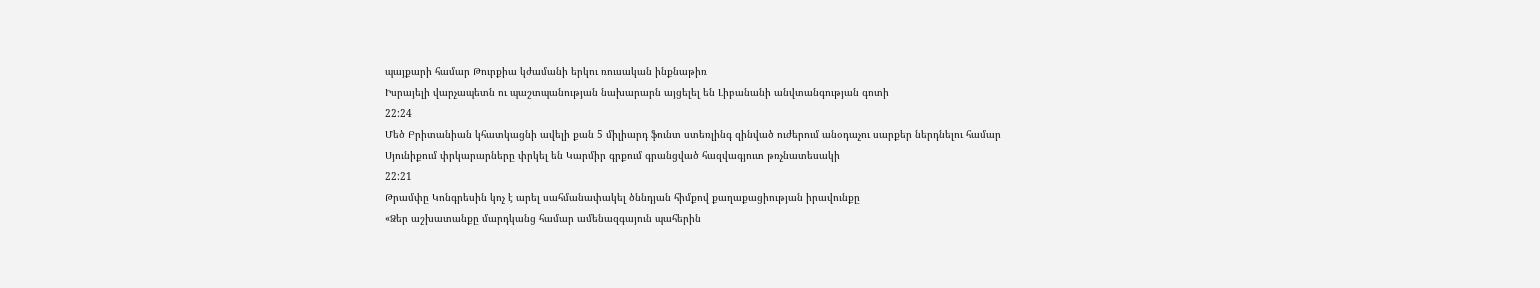պայքարի համար Թուրքիա կժամանի երկու ռուսական ինքնաթիռ
Իսրայելի վարչապետն ու պաշտպանության նախարարն այցելել են Լիբանանի անվտանգության գոտի
22:24
Մեծ Բրիտանիան կհատկացնի ավելի քան 5 միլիարդ ֆունտ ստեռլինգ զինված ուժերում անօդաչու սարքեր ներդնելու համար
Սյունիքում փրկարարները փրկել են Կարմիր գրքում գրանցված հազվագյուտ թռչնատեսակի
22:21
Թրամփը Կոնգրեսին կոչ է արել սահմանափակել ծննդյան հիմքով քաղաքացիության իրավունքը
«Ձեր աշխատանքը մարդկանց համար ամենազգայուն պահերին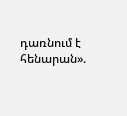դառնում է հենարան».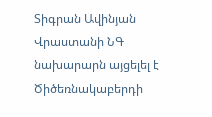Տիգրան Ավինյան
Վրաստանի ՆԳ նախարարն այցելել է Ծիծեռնակաբերդի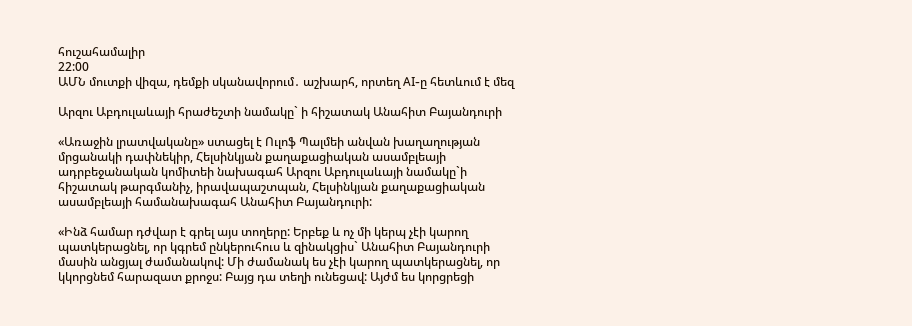հուշահամալիր
22:00
ԱՄՆ մուտքի վիզա, դեմքի սկանավորում․ աշխարհ, որտեղ AI-ը հետևում է մեզ

Արզու Աբդուլաևայի հրաժեշտի նամակը` ի հիշատակ Անահիտ Բայանդուրի

«Առաջին լրատվականը» ստացել է Ուլոֆ Պալմեի անվան խաղաղության մրցանակի դափնեկիր, Հելսինկյան քաղաքացիական ասամբլեայի ադրբեջանական կոմիտեի նախագահ Արզու Աբդուլաևայի նամակը`ի հիշատակ թարգմանիչ, իրավապաշտպան, Հելսինկյան քաղաքացիական ասամբլեայի համանախագահ Անահիտ Բայանդուրի:

«Ինձ համար դժվար է գրել այս տողերը: Երբեք և ոչ մի կերպ չէի կարող պատկերացնել, որ կգրեմ ընկերուհուս և զինակցիս` Անահիտ Բայանդուրի մասին անցյալ ժամանակով: Մի ժամանակ ես չէի կարող պատկերացնել, որ կկորցնեմ հարազատ քրոջս: Բայց դա տեղի ունեցավ: Այժմ ես կորցրեցի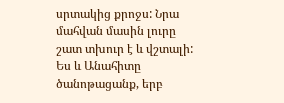սրտակից քրոջս: Նրա մահվան մասին լուրը շատ տխուր է և վշտալի:
Ես և Անահիտը ծանոթացանք, երբ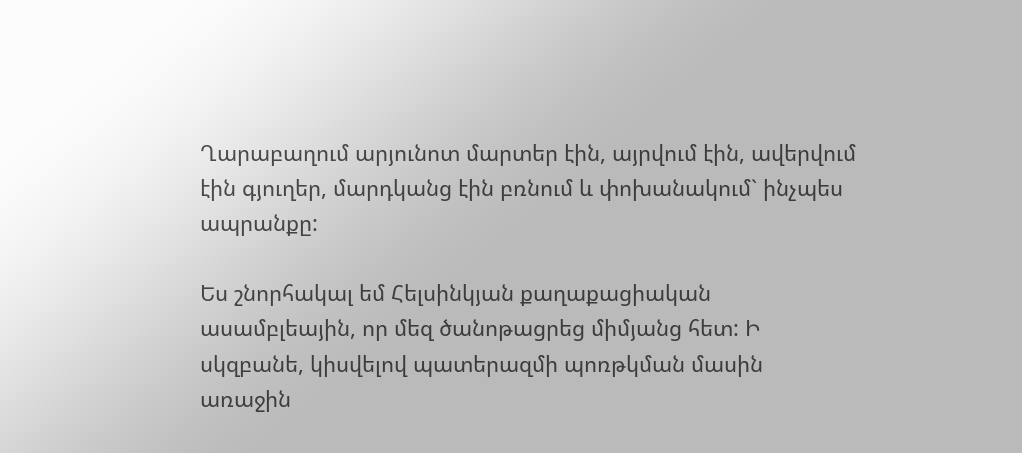Ղարաբաղում արյունոտ մարտեր էին, այրվում էին, ավերվում էին գյուղեր, մարդկանց էին բռնում և փոխանակում` ինչպես ապրանքը:

Ես շնորհակալ եմ Հելսինկյան քաղաքացիական ասամբլեային, որ մեզ ծանոթացրեց միմյանց հետ: Ի սկզբանե, կիսվելով պատերազմի պոռթկման մասին առաջին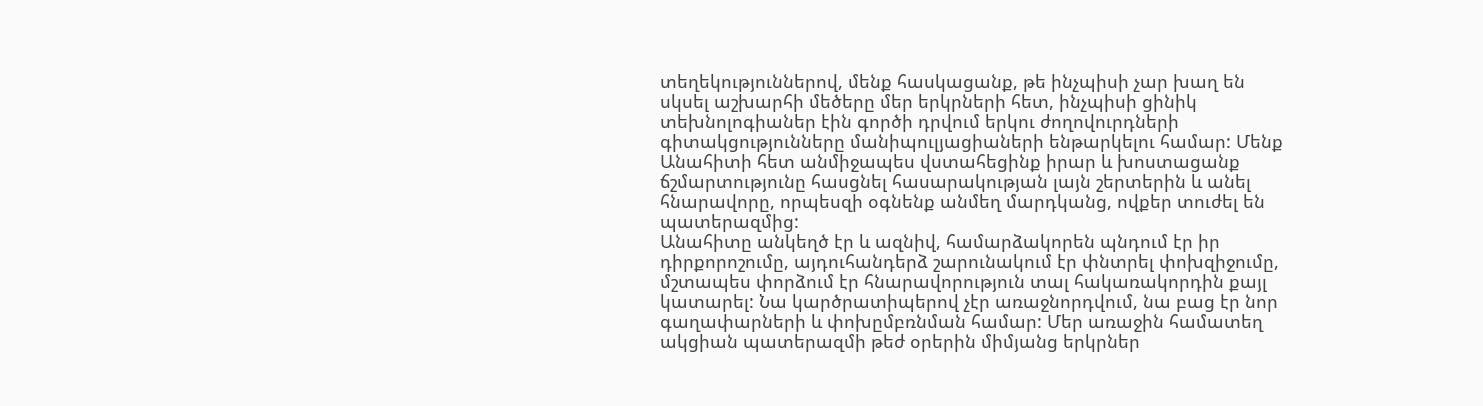տեղեկություններով, մենք հասկացանք, թե ինչպիսի չար խաղ են սկսել աշխարհի մեծերը մեր երկրների հետ, ինչպիսի ցինիկ տեխնոլոգիաներ էին գործի դրվում երկու ժողովուրդների գիտակցությունները մանիպուլյացիաների ենթարկելու համար: Մենք Անահիտի հետ անմիջապես վստահեցինք իրար և խոստացանք ճշմարտությունը հասցնել հասարակության լայն շերտերին և անել հնարավորը, որպեսզի օգնենք անմեղ մարդկանց, ովքեր տուժել են պատերազմից:
Անահիտը անկեղծ էր և ազնիվ, համարձակորեն պնդում էր իր դիրքորոշումը, այդուհանդերձ շարունակում էր փնտրել փոխզիջումը, մշտապես փորձում էր հնարավորություն տալ հակառակորդին քայլ կատարել: Նա կարծրատիպերով չէր առաջնորդվում, նա բաց էր նոր գաղափարների և փոխըմբռնման համար: Մեր առաջին համատեղ ակցիան պատերազմի թեժ օրերին միմյանց երկրներ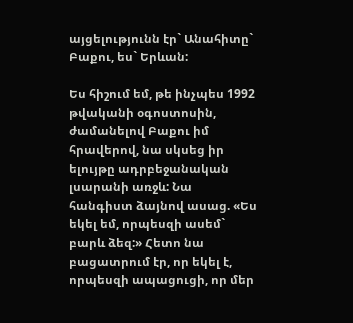այցելությունն էր` Անահիտը` Բաքու, ես` Երևան:

Ես հիշում եմ, թե ինչպես 1992 թվականի օգոստոսին, ժամանելով Բաքու իմ հրավերով, նա սկսեց իր ելույթը ադրբեջանական լսարանի առջև: Նա հանգիստ ձայնով ասաց. «Ես եկել եմ, որպեսզի ասեմ` բարև ձեզ:» Հետո նա բացատրում էր, որ եկել է, որպեսզի ապացուցի, որ մեր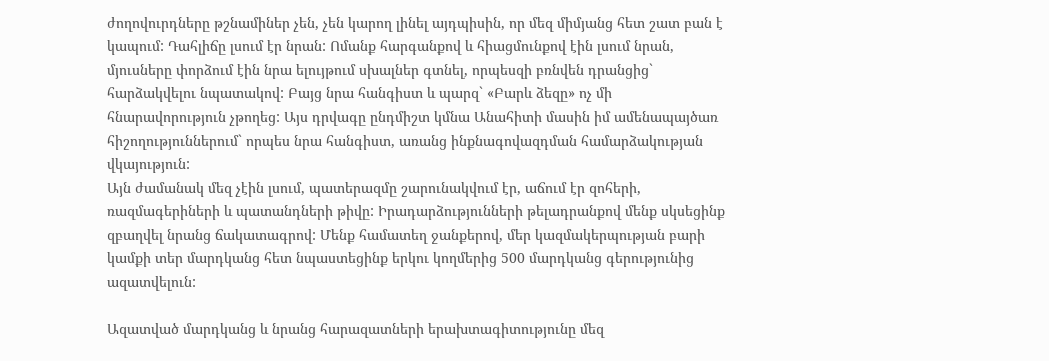ժողովուրդները թշնամիներ չեն, չեն կարող լինել այդպիսին, որ մեզ միմյանց հետ շատ բան է կապում: Դահլիճը լսում էր նրան: Ոմանք հարգանքով և հիացմունքով էին լսում նրան, մյուսները փորձում էին նրա ելույթում սխալներ գտնել, որպեսզի բռնվեն դրանցից` հարձակվելու նպատակով: Բայց նրա հանգիստ և պարզ` «Բարև ձեզը» ոչ մի հնարավորություն չթողեց: Այս դրվագը ընդմիշտ կմնա Անահիտի մասին իմ ամենապայծառ հիշողություններում` որպես նրա հանգիստ, առանց ինքնագովազդման համարձակության վկայություն:
Այն ժամանակ մեզ չէին լսում, պատերազմը շարունակվում էր, աճում էր զոհերի, ռազմագերիների և պատանդների թիվը: Իրադարձությունների թելադրանքով մենք սկսեցինք զբաղվել նրանց ճակատագրով: Մենք համատեղ ջանքերով, մեր կազմակերպության բարի կամքի տեր մարդկանց հետ նպաստեցինք երկու կողմերից 500 մարդկանց գերությունից ազատվելուն:

Ազատված մարդկանց և նրանց հարազատների երախտագիտությունը մեզ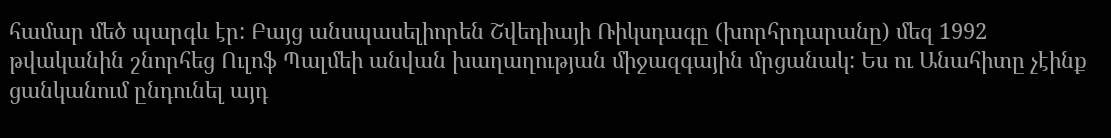համար մեծ պարգև էր: Բայց անսպասելիորեն Շվեդիայի Ռիկսդագը (խորհրդարանը) մեզ 1992 թվականին շնորհեց Ուլոֆ Պալմեի անվան խաղաղության միջազգային մրցանակ: Ես ու Անահիտը չէինք ցանկանում ընդունել այդ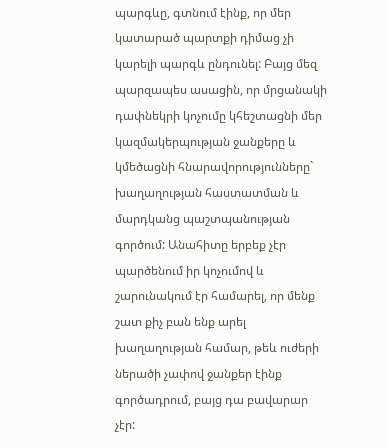պարգևը, գտնում էինք, որ մեր կատարած պարտքի դիմաց չի կարելի պարգև ընդունել: Բայց մեզ պարզապես ասացին, որ մրցանակի դափնեկրի կոչումը կհեշտացնի մեր կազմակերպության ջանքերը և կմեծացնի հնարավորությունները` խաղաղության հաստատման և մարդկանց պաշտպանության գործում: Անահիտը երբեք չէր պարծենում իր կոչումով և շարունակում էր համարել, որ մենք շատ քիչ բան ենք արել խաղաղության համար, թեև ուժերի ներածի չափով ջանքեր էինք գործադրում, բայց դա բավարար չէր: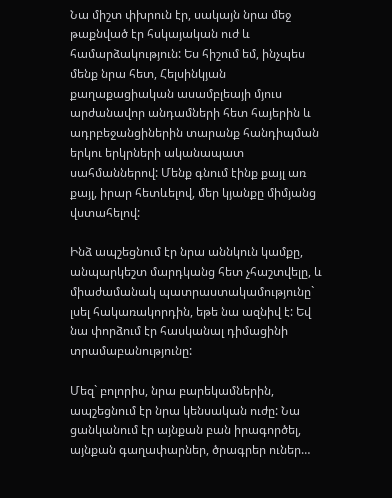Նա միշտ փխրուն էր, սակայն նրա մեջ թաքնված էր հսկայական ուժ և համարձակություն: Ես հիշում եմ, ինչպես մենք նրա հետ, Հելսինկյան քաղաքացիական ասամբլեայի մյուս արժանավոր անդամների հետ հայերին և ադրբեջանցիներին տարանք հանդիպման երկու երկրների ականապատ սահմաններով: Մենք գնում էինք քայլ առ քայլ, իրար հետևելով, մեր կյանքը միմյանց վստահելով:

Ինձ ապշեցնում էր նրա աննկուն կամքը, անպարկեշտ մարդկանց հետ չհաշտվելը, և միաժամանակ պատրաստակամությունը` լսել հակառակորդին, եթե նա ազնիվ է: Եվ նա փորձում էր հասկանալ դիմացինի տրամաբանությունը:

Մեզ` բոլորիս, նրա բարեկամներին, ապշեցնում էր նրա կենսական ուժը: Նա ցանկանում էր այնքան բան իրագործել, այնքան գաղափարներ, ծրագրեր ուներ…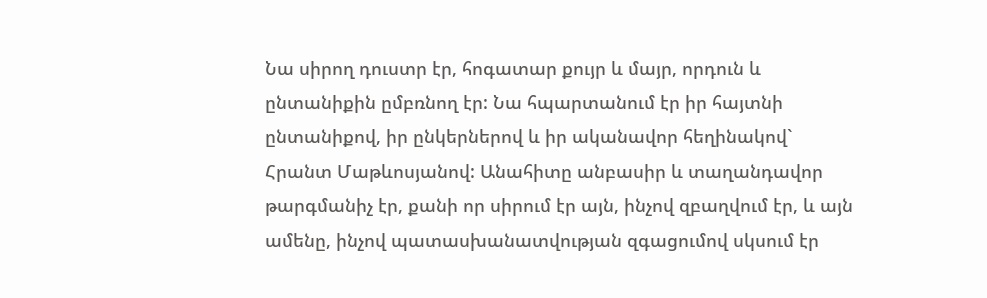Նա սիրող դուստր էր, հոգատար քույր և մայր, որդուն և ընտանիքին ըմբռնող էր: Նա հպարտանում էր իր հայտնի ընտանիքով, իր ընկերներով և իր ականավոր հեղինակով` Հրանտ Մաթևոսյանով: Անահիտը անբասիր և տաղանդավոր թարգմանիչ էր, քանի որ սիրում էր այն, ինչով զբաղվում էր, և այն ամենը, ինչով պատասխանատվության զգացումով սկսում էր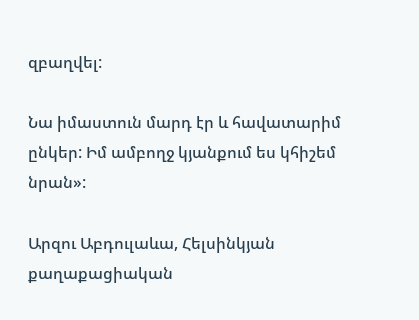զբաղվել:

Նա իմաստուն մարդ էր և հավատարիմ ընկեր: Իմ ամբողջ կյանքում ես կհիշեմ նրան»:

Արզու Աբդուլաևա, Հելսինկյան քաղաքացիական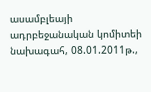ասամբլեայի ադրբեջանական կոմիտեի նախագահ, 08.01.2011թ.,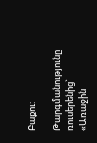Բաքու:

Թարգմանությունը ռուսերենից` «Առաջին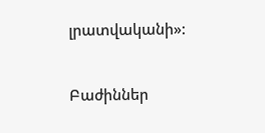լրատվականի»:

Բաժիններ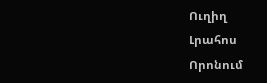Ուղիղ
Լրահոս
Որոնում